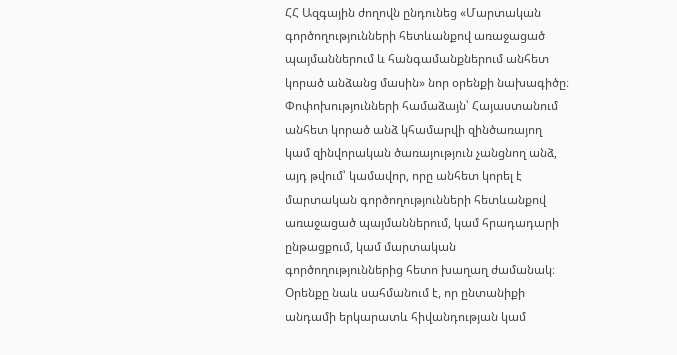ՀՀ Ազգային ժողովն ընդունեց «Մարտական գործողությունների հետևանքով առաջացած պայմաններում և հանգամանքներում անհետ կորած անձանց մասին» նոր օրենքի նախագիծը։
Փոփոխությունների համաձայն՝ Հայաստանում անհետ կորած անձ կհամարվի զինծառայող կամ զինվորական ծառայություն չանցնող անձ, այդ թվում՝ կամավոր, որը անհետ կորել է մարտական գործողությունների հետևանքով առաջացած պայմաններում, կամ հրադադարի ընթացքում, կամ մարտական գործողություններից հետո խաղաղ ժամանակ։
Օրենքը նաև սահմանում է, որ ընտանիքի անդամի երկարատև հիվանդության կամ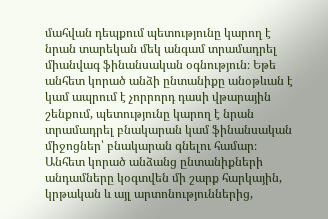մահվան դեպքում պետությունը կարող է նրան տարեկան մեկ անգամ տրամադրել միանվագ ֆինանսական օգնություն։ Եթե անհետ կորած անձի ընտանիքը անօթևան է կամ ապրում է չորրորդ դասի վթարային շենքում, պետությունը կարող է նրան տրամադրել բնակարան կամ ֆինանսական միջոցներ՝ բնակարան գնելու համար։
Անհետ կորած անձանց ընտանիքների անդամները կօգտվեն մի շարք հարկային, կրթական և այլ արտոնություններից,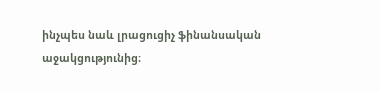ինչպես նաև լրացուցիչ ֆինանսական աջակցությունից։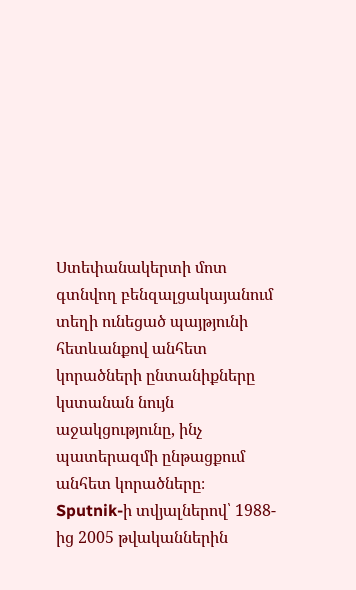Ստեփանակերտի մոտ գտնվող բենզալցակայանում տեղի ունեցած պայթյունի հետևանքով անհետ կորածների ընտանիքները կստանան նույն աջակցությունը, ինչ պատերազմի ընթացքում անհետ կորածները։
Sputnik-ի տվյալներով՝ 1988-ից 2005 թվականներին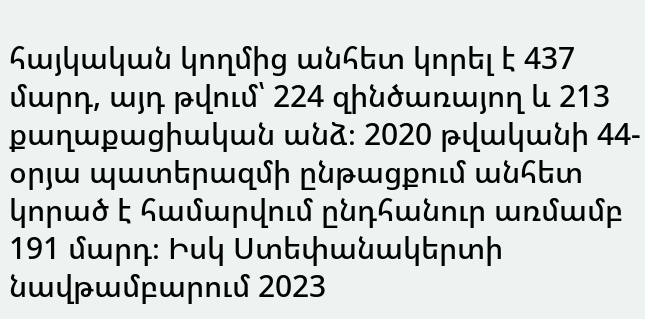հայկական կողմից անհետ կորել է 437 մարդ, այդ թվում՝ 224 զինծառայող և 213 քաղաքացիական անձ։ 2020 թվականի 44-օրյա պատերազմի ընթացքում անհետ կորած է համարվում ընդհանուր առմամբ 191 մարդ։ Իսկ Ստեփանակերտի նավթամբարում 2023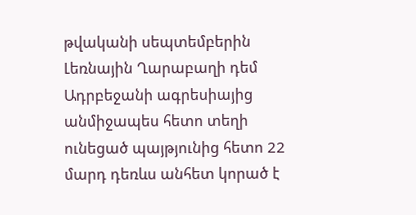թվականի սեպտեմբերին Լեռնային Ղարաբաղի դեմ Ադրբեջանի ագրեսիայից անմիջապես հետո տեղի ունեցած պայթյունից հետո 22 մարդ դեռևս անհետ կորած է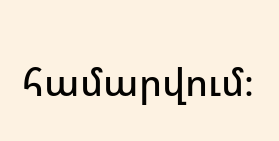համարվում։